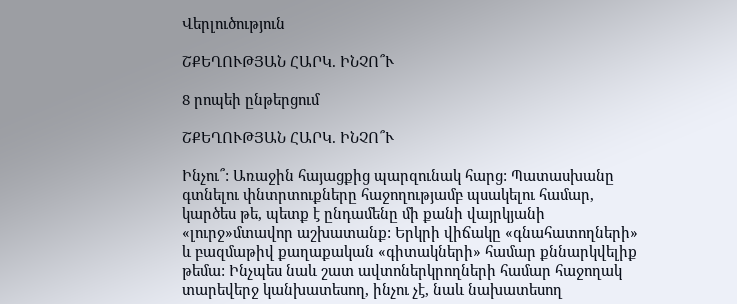Վերլուծություն

ՇՔԵՂՈՒԹՅԱՆ ՀԱՐԿ. ԻՆՉՈ՞Ւ

8 րոպեի ընթերցում

ՇՔԵՂՈՒԹՅԱՆ ՀԱՐԿ. ԻՆՉՈ՞Ւ

Ինչու՞: Առաջին հայացքից պարզունակ հարց: Պատասխանը գտնելու փնտրտուքները հաջողությամբ պսակելու համար, կարծես թե, պետք է ընդամենը մի քանի վայրկյանի «լուրջ»մտավոր աշխատանք: Երկրի վիճակը «գնահատողների» և բազմաթիվ քաղաքական «գիտակների» համար քննարկվելիք թեմա: Ինչպես նաև շատ ավտոներկրողների համար հաջողակ տարեվերջ կանխատեսող, ինչու չէ, նաև նախատեսող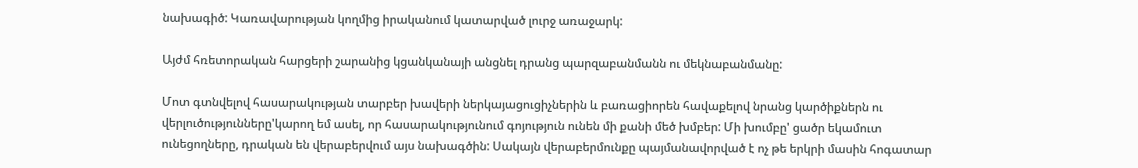նախագիծ: Կառավարության կողմից իրականում կատարված լուրջ առաջարկ:

Այժմ հռետորական հարցերի շարանից կցանկանայի անցնել դրանց պարզաբանմանն ու մեկնաբանմանը:

Մոտ գտնվելով հասարակության տարբեր խավերի ներկայացուցիչներին և բառացիորեն հավաքելով նրանց կարծիքներն ու վերլուծությունները'կարող եմ ասել, որ հասարակությունում գոյություն ունեն մի քանի մեծ խմբեր: Մի խումբը' ցածր եկամուտ ունեցողները, դրական են վերաբերվում այս նախագծին: Սակայն վերաբերմունքը պայմանավորված է ոչ թե երկրի մասին հոգատար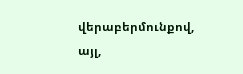վերաբերմունքով, այլ,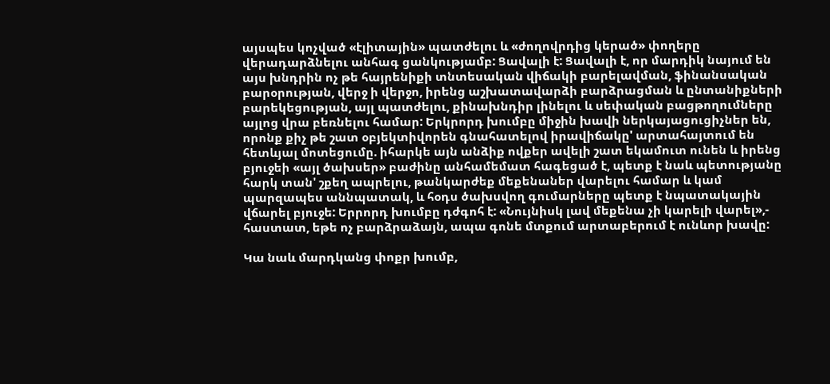այսպես կոչված «էլիտային» պատժելու և «ժողովրդից կերած» փողերը վերադարձնելու անհագ ցանկությամբ: Ցավալի է: Ցավալի է, որ մարդիկ նայում են այս խնդրին ոչ թե հայրենիքի տնտեսական վիճակի բարելավման, ֆինանսական բարօրության, վերջ ի վերջո, իրենց աշխատավարձի բարձրացման և ընտանիքների բարեկեցության, այլ պատժելու, քինախնդիր լինելու և սեփական բացթողումները այլոց վրա բեռնելու համար: Երկրորդ խումբը միջին խավի ներկայացուցիչներ են, որոնք քիչ թե շատ օբյեկտիվորեն գնահատելով իրավիճակը' արտահայտում են հետևյալ մոտեցումը. իհարկե այն անձիք ովքեր ավելի շատ եկամուտ ունեն և իրենց բյուջեի «այլ ծախսեր» բաժինը անհամեմատ հագեցած է, պետք է նաև պետությանը հարկ տան' շքեղ ապրելու, թանկարժեք մեքենաներ վարելու համար և կամ պարզապես աննպատակ, և հօդս ծախսվող գումարները պետք է նպատակային վճարել բյուջե: Երրորդ խումբը դժգոհ է: «Նույնիսկ լավ մեքենա չի կարելի վարել»,- հաստատ, եթե ոչ բարձրաձայն, ապա գոնե մտքում արտաբերում է ունևոր խավը:

Կա նաև մարդկանց փոքր խումբ,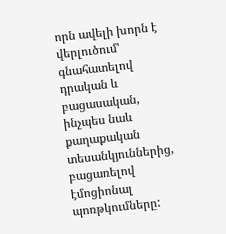որն ավելի խորն է վերլուծում' գնահատելով դրական և բացասական, ինչպես նաև քաղաքական տեսանկյուններից, բացառելով էմոցիոնալ պոռթկումները: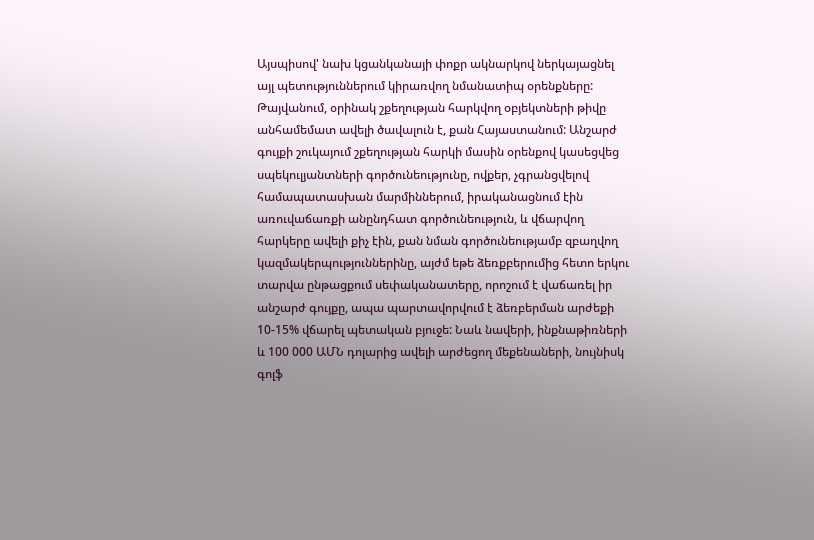Այսպիսով' նախ կցանկանայի փոքր ակնարկով ներկայացնել այլ պետություններում կիրառվող նմանատիպ օրենքները: Թայվանում, օրինակ շքեղության հարկվող օբյեկտների թիվը անհամեմատ ավելի ծավալուն է, քան Հայաստանում: Անշարժ գույքի շուկայում շքեղության հարկի մասին օրենքով կասեցվեց սպեկուլյանտների գործունեությունը, ովքեր, չգրանցվելով համապատասխան մարմիններում, իրականացնում էին առուվաճառքի անընդհատ գործունեություն, և վճարվող հարկերը ավելի քիչ էին, քան նման գործունեությամբ զբաղվող կազմակերպություններինը, այժմ եթե ձեռքբերումից հետո երկու տարվա ընթացքում սեփականատերը, որոշում է վաճառել իր անշարժ գույքը, ապա պարտավորվում է ձեռբերման արժեքի 10-15% վճարել պետական բյուջե: Նաև նավերի, ինքնաթիռների և 100 000 ԱՄՆ դոլարից ավելի արժեցող մեքենաների, նույնիսկ գոլֆ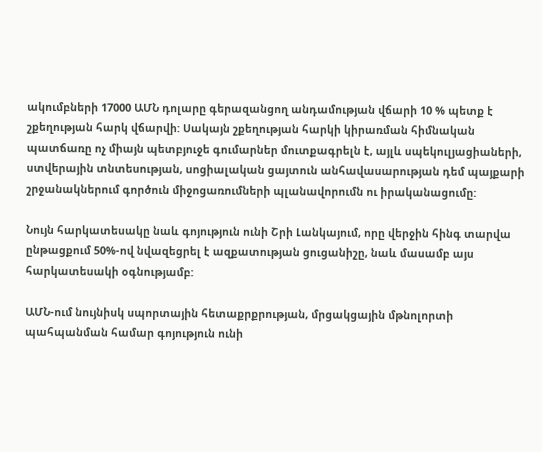ակումբների 17000 ԱՄՆ դոլարը գերազանցող անդամության վճարի 10 % պետք է շքեղության հարկ վճարվի: Սակայն շքեղության հարկի կիրառման հիմնական պատճառը ոչ միայն պետբյուջե գումարներ մուտքագրելն է, այլև սպեկուլյացիաների, ստվերային տնտեսության, սոցիալական ցայտուն անհավասարության դեմ պայքարի շրջանակներում գործուն միջոցառումների պլանավորումն ու իրականացումը:

Նույն հարկատեսակը նաև գոյություն ունի Շրի Լանկայում, որը վերջին հինգ տարվա ընթացքում 50%-ով նվազեցրել է ազքատության ցուցանիշը, նաև մասամբ այս հարկատեսակի օգնությամբ:

ԱՄՆ-ում նույնիսկ սպորտային հետաքրքրության, մրցակցային մթնոլորտի պահպանման համար գոյություն ունի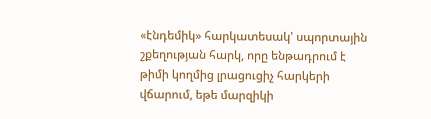«էնդեմիկ» հարկատեսակ' սպորտային շքեղության հարկ, որը ենթադրում է թիմի կողմից լրացուցիչ հարկերի վճարում, եթե մարզիկի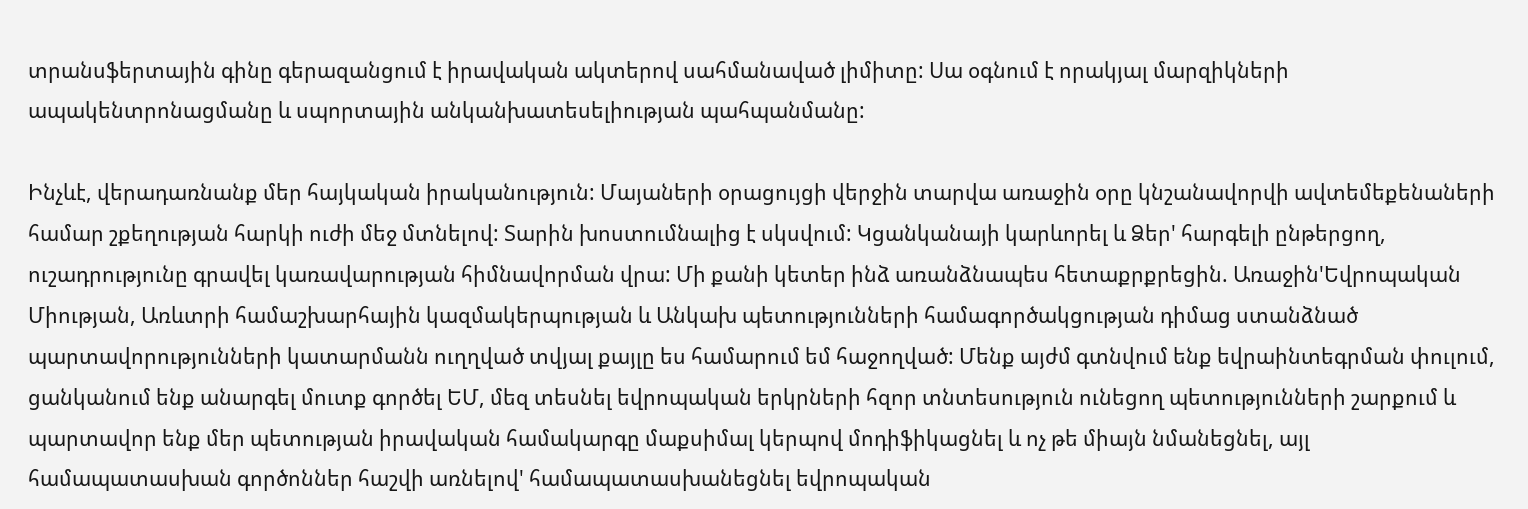տրանսֆերտային գինը գերազանցում է իրավական ակտերով սահմանաված լիմիտը: Սա օգնում է որակյալ մարզիկների ապակենտրոնացմանը և սպորտային անկանխատեսելիության պահպանմանը:

Ինչևէ, վերադառնանք մեր հայկական իրականություն: Մայաների օրացույցի վերջին տարվա առաջին օրը կնշանավորվի ավտեմեքենաների համար շքեղության հարկի ուժի մեջ մտնելով: Տարին խոստումնալից է սկսվում: Կցանկանայի կարևորել և Ձեր' հարգելի ընթերցող, ուշադրությունը գրավել կառավարության հիմնավորման վրա: Մի քանի կետեր ինձ առանձնապես հետաքրքրեցին. Առաջին'Եվրոպական Միության, Առևտրի համաշխարհային կազմակերպության և Անկախ պետությունների համագործակցության դիմաց ստանձնած պարտավորությունների կատարմանն ուղղված տվյալ քայլը ես համարում եմ հաջողված: Մենք այժմ գտնվում ենք եվրաինտեգրման փուլում, ցանկանում ենք անարգել մուտք գործել ԵՄ, մեզ տեսնել եվրոպական երկրների հզոր տնտեսություն ունեցող պետությունների շարքում և պարտավոր ենք մեր պետության իրավական համակարգը մաքսիմալ կերպով մոդիֆիկացնել և ոչ թե միայն նմանեցնել, այլ համապատասխան գործոններ հաշվի առնելով' համապատասխանեցնել եվրոպական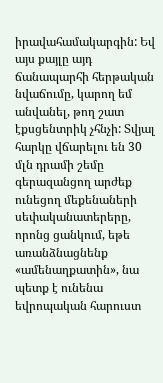իրավահամակարգին: Եվ այս քայլը այդ ճանապարհի հերթական նվաճումը, կարող եմ անվանել, թող շատ էքսցենտրիկ չհնչի: Տվյալ հարկը վճարելու են 30 մլն դրամի շեմը գերազանցող արժեք ունեցող մեքենաների սեփականատերերը, որոնց ցանկում, եթե առանձնացնենք «ամենաղքատին», նա պետք է ունենա եվրոպական հարուստ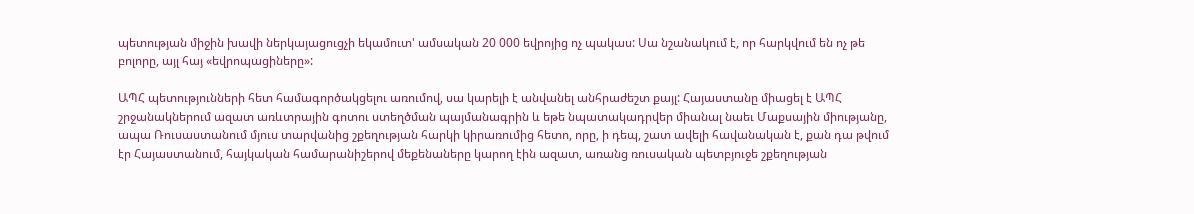պետության միջին խավի ներկայացուցչի եկամուտ' ամսական 20 000 եվրոյից ոչ պակաս: Սա նշանակում է, որ հարկվում են ոչ թե բոլորը, այլ հայ «եվրոպացիները»:

ԱՊՀ պետությունների հետ համագործակցելու առումով, սա կարելի է անվանել անհրաժեշտ քայլ: Հայաստանը միացել է ԱՊՀ շրջանակներում ազատ առևտրային գոտու ստեղծման պայմանագրին և եթե նպատակադրվեր միանալ նաեւ Մաքսային միությանը, ապա Ռուսաստանում մյուս տարվանից շքեղության հարկի կիրառումից հետո, որը, ի դեպ, շատ ավելի հավանական է, քան դա թվում էր Հայաստանում, հայկական համարանիշերով մեքենաները կարող էին ազատ, առանց ռուսական պետբյուջե շքեղության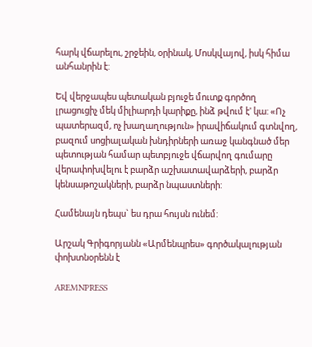հարկ վճարելու, շրջեին, օրինակ, Մոսկվայով, իսկ հիմա անհանրին է:

Եվ վերջապես պետական բյուջե մուտք գործող լրացուցիչ մեկ միլիարդի կարիքը, ինձ թվում է' կա: «Ոչ պատերազմ, ոչ խաղաղություն» իրավիճակում գտնվող, բազում սոցիալական խնդիրների առաջ կանգնած մեր պետության համար պետբյուջե վճարվող գումարը վերափոխվելու է բարձր աշխատավարձերի, բարձր կենսաթոշակների, բարձր նպաստների:

Համենայն դեպս` ես դրա հույսն ունեմ:

Արշակ Գրիգորյանն «Արմենպրես» գործակալության փոխտնօրենն է

AREMNPRESS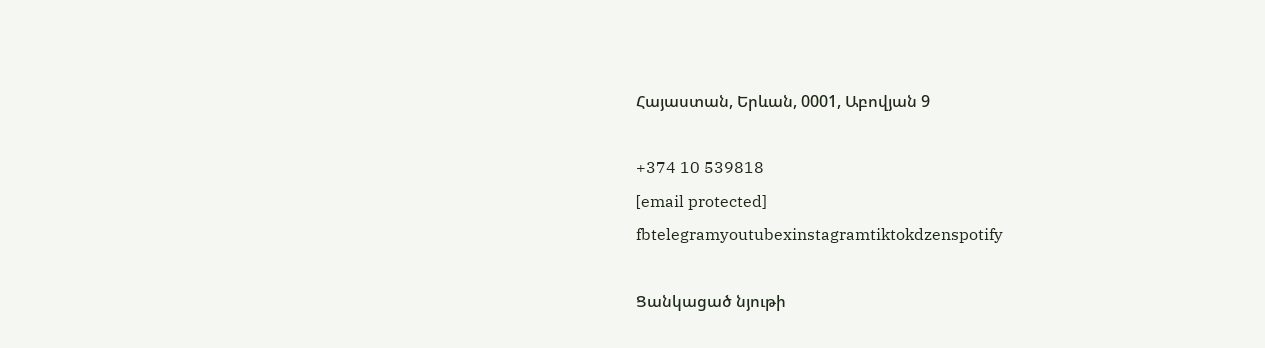Հայաստան, Երևան, 0001, Աբովյան 9

+374 10 539818
[email protected]
fbtelegramyoutubexinstagramtiktokdzenspotify

Ցանկացած նյութի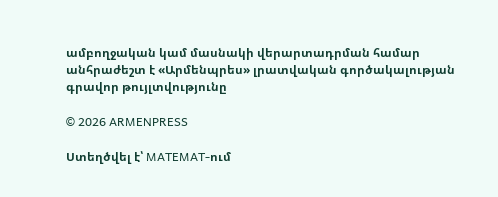ամբողջական կամ մասնակի վերարտադրման համար անհրաժեշտ է «Արմենպրես» լրատվական գործակալության գրավոր թույլտվությունը

© 2026 ARMENPRESS

Ստեղծվել է՝ MATEMAT-ում